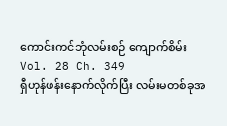ကောင်းကင်ဘုံလမ်းစဉ် ကျောက်စိမ်း
Vol. 28 Ch. 349
ရှီဟုန်ဖန်းနောက်လိုက်ပြီး လမ်းမတစ်ခုအ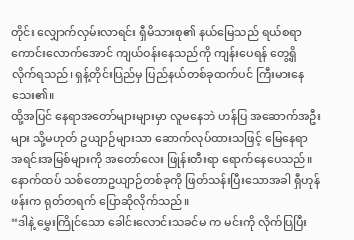တိုင်း လျှောက်လှမ်းလာရင်း ရှီမိသားစု၏ နယ်မြေသည် ရယ်စရာကောင်းလောက်အောင် ကျယ်ဝန်းနေသည်ကို ကျန်းပေရန် တွေ့ရှိလိုက်ရသည်၊ ရှန့်တိုင်းပြည်မှ ပြည်နယ်တစ်ခုထက်ပင် ကြီးမားနေသေး၏။
ထို့အပြင် နေရာအတော်များများမှာ လူမနေဘဲ ဟန်ပြ အဆောက်အဦးများ သို့မဟုတ် ဥယျာဉ်များသာ ဆောက်လုပ်ထားသဖြင့် မြေနေရာ အရင်းအမြစ်များကို အတော်လေး ဖြုန်းတီးရာ ရောက်နေပေသည်။
နောက်ထပ် သစ်တောဥယျာဉ်တစ်ခုကို ဖြတ်သန်းပြီးသောအခါ ရှီဟုန်ဖန်းက ရုတ်တရက် ပြောဆိုလိုက်သည်။
“ဒါနဲ့ မွှေးကြိုင်သော ခေါင်းလောင်းသခင်မ က မင်းကို လိုက်ပြပြီး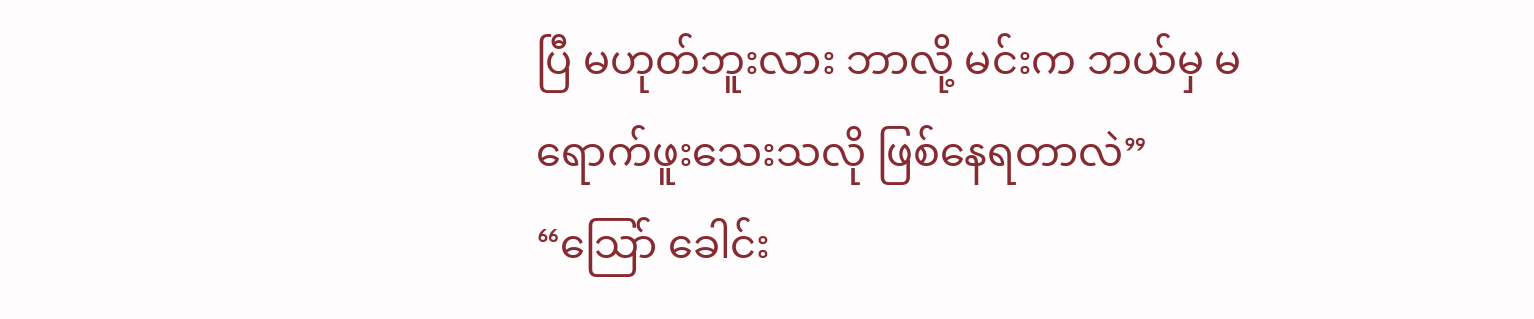ပြီ မဟုတ်ဘူးလား ဘာလို့ မင်းက ဘယ်မှ မရောက်ဖူးသေးသလို ဖြစ်နေရတာလဲ”
“သြော် ခေါင်း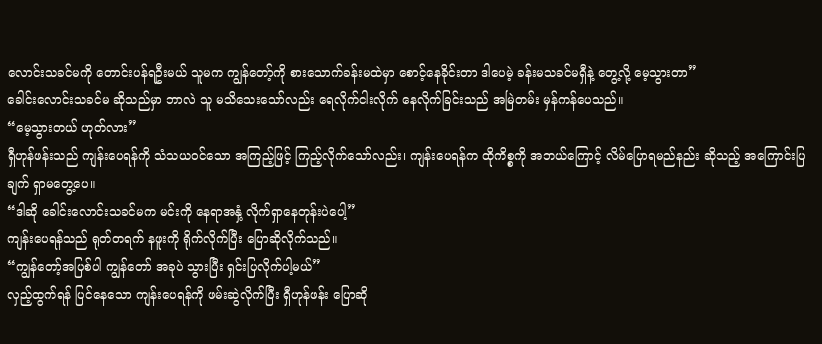လောင်းသခင်မကို တောင်းပန်ရဦးမယ် သူမက ကျွန်တော့်ကို စားသောက်ခန်းမထဲမှာ စောင့်နေခိုင်းတာ ဒါပေမဲ့ ခန်းမသခင်မရှီနဲ့ တွေ့လို့ မေ့သွားတာ”
ခေါင်းလောင်းသခင်မ ဆိုသည်မှာ ဘာလဲ သူ မသိသေးသော်လည်း ရေလိုက်ငါးလိုက် နေလိုက်ခြင်းသည် အမြဲတမ်း မှန်ကန်ပေသည်။
“မေ့သွားတယ် ဟုတ်လား”
ရှီဟုန်ဖန်းသည် ကျန်းပေရန်ကို သံသယဝင်သော အကြည့်ဖြင့် ကြည့်လိုက်သော်လည်း၊ ကျန်းပေရန်က ထိုကိစ္စကို အဘယ်ကြောင့် လိမ်ပြောရမည်နည်း ဆိုသည့် အကြောင်းပြချက် ရှာမတွေ့ပေ။
“ဒါဆို ခေါင်းလောင်းသခင်မက မင်းကို နေရာအနှံ့ လိုက်ရှာနေတုန်းပဲပေါ့”
ကျန်းပေရန်သည် ရုတ်တရက် နဖူးကို ရိုက်လိုက်ပြီး ပြောဆိုလိုက်သည်။
“ကျွန်တော့်အပြစ်ပါ ကျွန်တော် အခုပဲ သွားပြီး ရှင်းပြလိုက်ပါ့မယ်”
လှည့်ထွက်ရန် ပြင်နေသော ကျန်းပေရန်ကို ဖမ်းဆွဲလိုက်ပြီး ရှီဟုန်ဖန်း ပြောဆို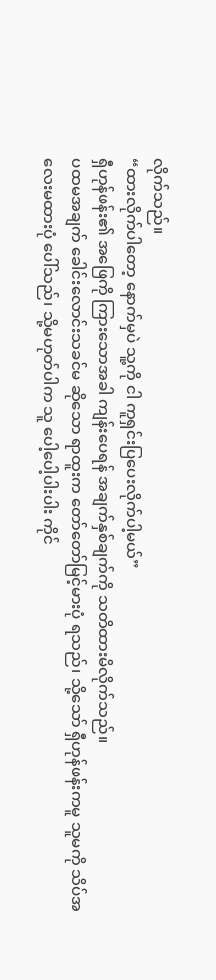လိုက်သည်။
“ထားလိုက်ပါတော့ နောက်မှပဲ သူ့ကို ငါ ကူရှင်းပြပေးလိုက်ပါ့မယ်”
ရှီဟုန်ဖန်း၏ အဖြေကို ကြားသောအခါ ကျန်းပေရန် အချက်နှစ်ချက်ကို သတိထားမိလိုက်သည်။
ပထမအချက် ခေါင်းလောင်းသခင်မ ဆိုသော ရာထူးက တော်တော်မြင့်မားပုံ ရသည်၊ သို့သော် ရှီဟုန်ဖန်းကမူ သူမကို သိပ်အလေးမထားပုံ ပေါ်သည်၊ သို့မဟုတ်ပါက သူ ပေါ့ပေါ့ပါးပါး ကိုင်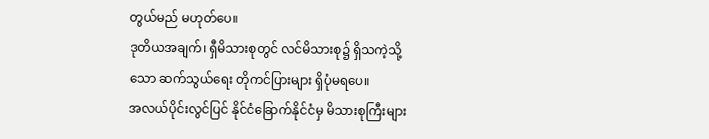တွယ်မည် မဟုတ်ပေ။
ဒုတိယအချက်၊ ရှီမိသားစုတွင် လင်မိသားစု၌ ရှိသကဲ့သို့သော ဆက်သွယ်ရေး တိုကင်ပြားများ ရှိပုံမရပေ။
အလယ်ပိုင်းလွင်ပြင် နိုင်ငံခြောက်နိုင်ငံမှ မိသားစုကြီးများ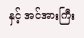နှင့် အင်အားကြီး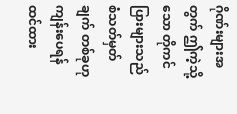ဂိုဏ်းများအတွက် ဤကဲ့သို့သော တိုကင်ပြားများသည် စံသတ်မှတ်ချက် တစ်ခုဟု ကျန်းပေရန် ထင်ထား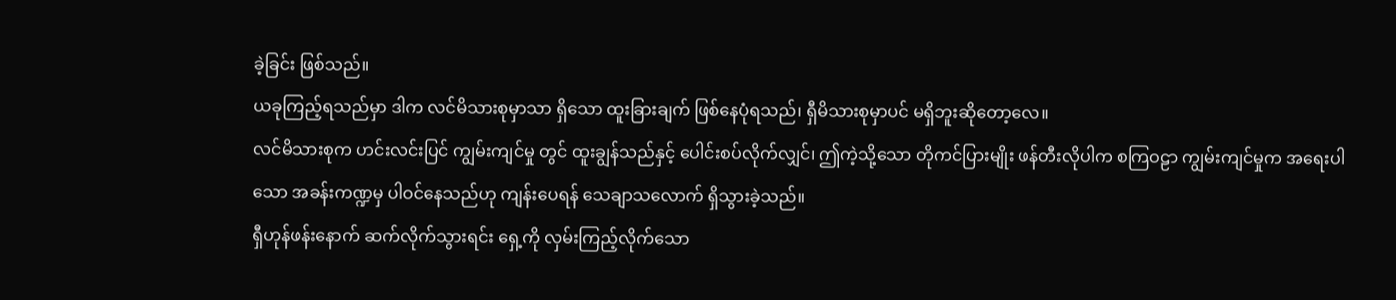ခဲ့ခြင်း ဖြစ်သည်။
ယခုကြည့်ရသည်မှာ ဒါက လင်မိသားစုမှာသာ ရှိသော ထူးခြားချက် ဖြစ်နေပုံရသည်၊ ရှီမိသားစုမှာပင် မရှိဘူးဆိုတော့လေ။
လင်မိသားစုက ဟင်းလင်းပြင် ကျွမ်းကျင်မှု တွင် ထူးချွန်သည်နှင့် ပေါင်းစပ်လိုက်လျှင်၊ ဤကဲ့သို့သော တိုကင်ပြားမျိုး ဖန်တီးလိုပါက စကြဝဠာ ကျွမ်းကျင်မှုက အရေးပါသော အခန်းကဏ္ဍမှ ပါဝင်နေသည်ဟု ကျန်းပေရန် သေချာသလောက် ရှိသွားခဲ့သည်။
ရှီဟုန်ဖန်းနောက် ဆက်လိုက်သွားရင်း ရှေ့ကို လှမ်းကြည့်လိုက်သော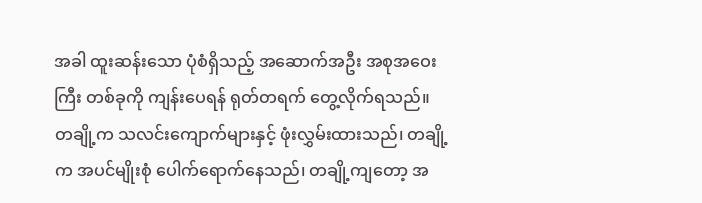အခါ ထူးဆန်းသော ပုံစံရှိသည့် အဆောက်အဦး အစုအဝေးကြီး တစ်ခုကို ကျန်းပေရန် ရုတ်တရက် တွေ့လိုက်ရသည်။
တချို့က သလင်းကျောက်များနှင့် ဖုံးလွှမ်းထားသည်၊ တချို့က အပင်မျိုးစုံ ပေါက်ရောက်နေသည်၊ တချို့ကျတော့ အ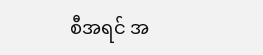စီအရင် အ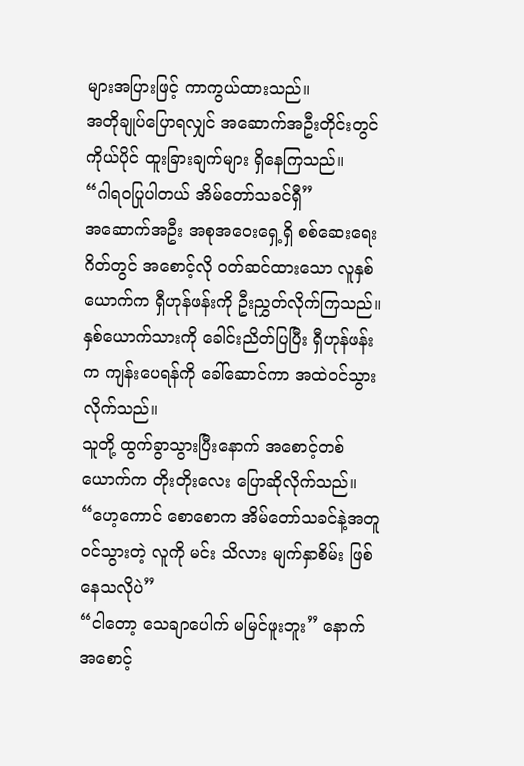များအပြားဖြင့် ကာကွယ်ထားသည်။
အတိုချုပ်ပြောရလျှင် အဆောက်အဦးတိုင်းတွင် ကိုယ်ပိုင် ထူးခြားချက်များ ရှိနေကြသည်။
“ဂါရဝပြုပါတယ် အိမ်တော်သခင်ရှီ”
အဆောက်အဦး အစုအဝေးရှေ့ရှိ စစ်ဆေးရေးဂိတ်တွင် အစောင့်လို ဝတ်ဆင်ထားသော လူနှစ်ယောက်က ရှီဟုန်ဖန်းကို ဦးညွှတ်လိုက်ကြသည်။
နှစ်ယောက်သားကို ခေါင်းညိတ်ပြပြီး ရှီဟုန်ဖန်းက ကျန်းပေရန်ကို ခေါ်ဆောင်ကာ အထဲဝင်သွားလိုက်သည်။
သူတို့ ထွက်ခွာသွားပြီးနောက် အစောင့်တစ်ယောက်က တိုးတိုးလေး ပြောဆိုလိုက်သည်။
“ဟေ့ကောင် စောစောက အိမ်တော်သခင်နဲ့အတူ ဝင်သွားတဲ့ လူကို မင်း သိလား မျက်နှာစိမ်း ဖြစ်နေသလိုပဲ”
“ငါတော့ သေချာပေါက် မမြင်ဖူးဘူး” နောက်အစောင့်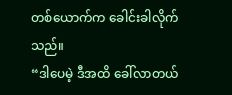တစ်ယောက်က ခေါင်းခါလိုက်သည်။
“ဒါပေမဲ့ ဒီအထိ ခေါ်လာတယ်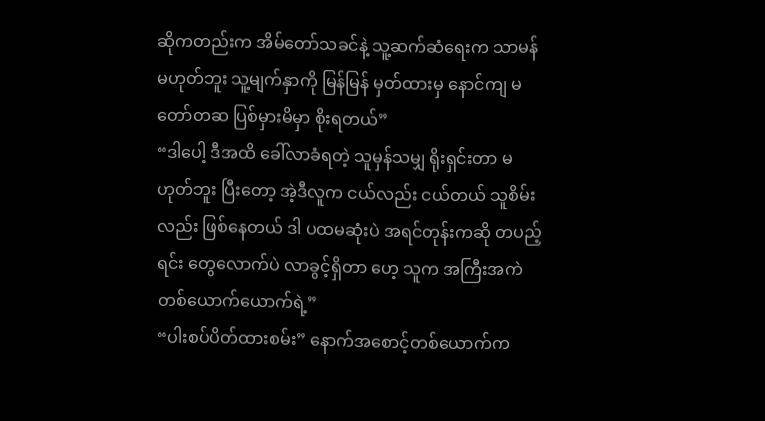ဆိုကတည်းက အိမ်တော်သခင်နဲ့ သူ့ဆက်ဆံရေးက သာမန် မဟုတ်ဘူး သူ့မျက်နှာကို မြန်မြန် မှတ်ထားမှ နောင်ကျ မတော်တဆ ပြစ်မှားမိမှာ စိုးရတယ်”
“ဒါပေါ့ ဒီအထိ ခေါ်လာခံရတဲ့ သူမှန်သမျှ ရိုးရှင်းတာ မဟုတ်ဘူး ပြီးတော့ အဲ့ဒီလူက ငယ်လည်း ငယ်တယ် သူစိမ်းလည်း ဖြစ်နေတယ် ဒါ ပထမဆုံးပဲ အရင်တုန်းကဆို တပည့်ရင်း တွေလောက်ပဲ လာခွင့်ရှိတာ ဟေ့ သူက အကြီးအကဲ တစ်ယောက်ယောက်ရဲ့”
“ပါးစပ်ပိတ်ထားစမ်း” နောက်အစောင့်တစ်ယောက်က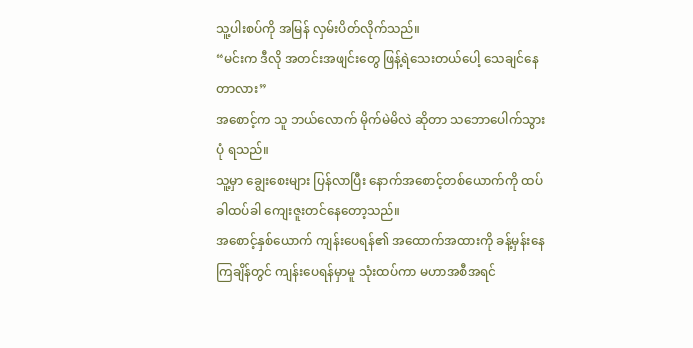သူ့ပါးစပ်ကို အမြန် လှမ်းပိတ်လိုက်သည်။
“မင်းက ဒီလို အတင်းအဖျင်းတွေ ဖြန့်ရဲသေးတယ်ပေါ့ သေချင်နေတာလား”
အစောင့်က သူ ဘယ်လောက် မိုက်မဲမိလဲ ဆိုတာ သဘောပေါက်သွားပုံ ရသည်။
သူ့မှာ ချွေးစေးများ ပြန်လာပြီး နောက်အစောင့်တစ်ယောက်ကို ထပ်ခါထပ်ခါ ကျေးဇူးတင်နေတော့သည်။
အစောင့်နှစ်ယောက် ကျန်းပေရန်၏ အထောက်အထားကို ခန့်မှန်းနေကြချိန်တွင် ကျန်းပေရန်မှာမူ သုံးထပ်ကာ မဟာအစီအရင်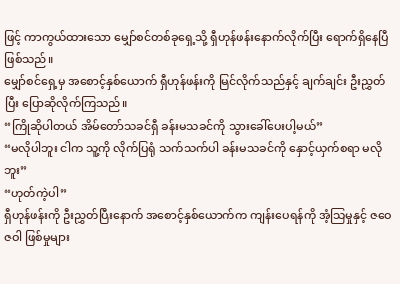ဖြင့် ကာကွယ်ထားသော မျှော်စင်တစ်ခုရှေ့သို့ ရှီဟုန်ဖန်းနောက်လိုက်ပြီး ရောက်ရှိနေပြီ ဖြစ်သည်။
မျှော်စင်ရှေ့မှ အစောင့်နှစ်ယောက် ရှီဟုန်ဖန်းကို မြင်လိုက်သည်နှင့် ချက်ချင်း ဦးညွှတ်ပြီး ပြောဆိုလိုက်ကြသည်။
“ကြိုဆိုပါတယ် အိမ်တော်သခင်ရှီ ခန်းမသခင်ကို သွားခေါ်ပေးပါ့မယ်”
“မလိုပါဘူး ငါက သူ့ကို လိုက်ပြရုံ သက်သက်ပါ ခန်းမသခင်ကို နှောင့်ယှက်စရာ မလိုဘူး”
“ဟုတ်ကဲ့ပါ”
ရှီဟုန်ဖန်းကို ဦးညွှတ်ပြီးနောက် အစောင့်နှစ်ယောက်က ကျန်းပေရန်ကို အံ့သြမှုနှင့် ဇဝေဇဝါ ဖြစ်မှုများ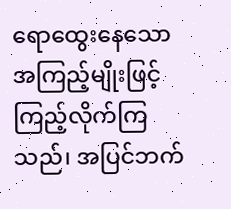ရောထွေးနေသော အကြည့်မျိုးဖြင့် ကြည့်လိုက်ကြသည်၊ အပြင်ဘက်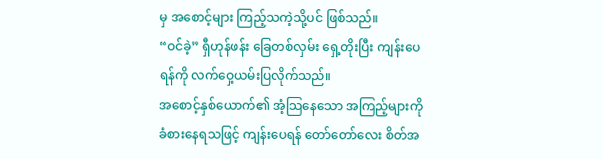မှ အစောင့်များ ကြည့်သကဲ့သို့ပင် ဖြစ်သည်။
“ဝင်ခဲ့” ရှီဟုန်ဖန်း ခြေတစ်လှမ်း ရှေ့တိုးပြီး ကျန်းပေရန်ကို လက်ဝှေ့ယမ်းပြလိုက်သည်။
အစောင့်နှစ်ယောက်၏ အံ့သြနေသော အကြည့်များကို ခံစားနေရသဖြင့် ကျန်းပေရန် တော်တော်လေး စိတ်အ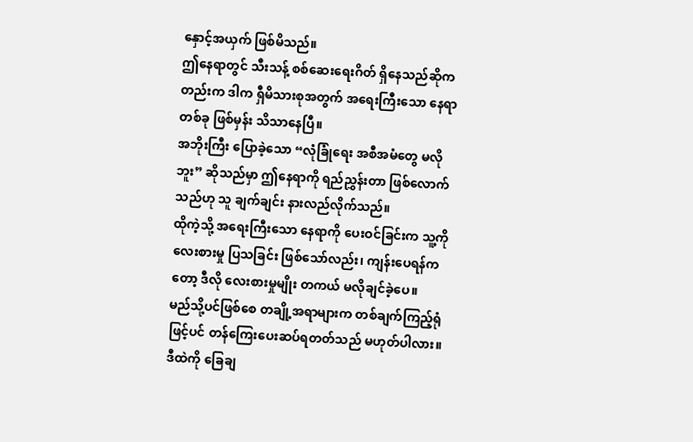နှောင့်အယှက် ဖြစ်မိသည်။
ဤနေရာတွင် သီးသန့် စစ်ဆေးရေးဂိတ် ရှိနေသည်ဆိုကတည်းက ဒါက ရှီမိသားစုအတွက် အရေးကြီးသော နေရာတစ်ခု ဖြစ်မှန်း သိသာနေပြီ။
အဘိုးကြီး ပြောခဲ့သော “လုံခြုံရေး အစီအမံတွေ မလိုဘူး” ဆိုသည်မှာ ဤနေရာကို ရည်ညွှန်းတာ ဖြစ်လောက်သည်ဟု သူ ချက်ချင်း နားလည်လိုက်သည်။
ထိုကဲ့သို့ အရေးကြီးသော နေရာကို ပေးဝင်ခြင်းက သူ့ကို လေးစားမှု ပြသခြင်း ဖြစ်သော်လည်း၊ ကျန်းပေရန်ကတော့ ဒီလို လေးစားမှုမျိုး တကယ် မလိုချင်ခဲ့ပေ။
မည်သို့ပင်ဖြစ်စေ တချို့အရာများက တစ်ချက်ကြည့်ရုံဖြင့်ပင် တန်ကြေးပေးဆပ်ရတတ်သည် မဟုတ်ပါလား။
ဒီထဲကို ခြေချ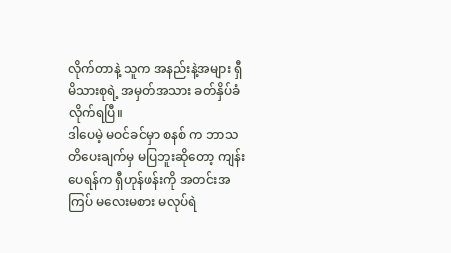လိုက်တာနဲ့ သူက အနည်းနဲ့အများ ရှီမိသားစုရဲ့ အမှတ်အသား ခတ်နှိပ်ခံလိုက်ရပြီ။
ဒါပေမဲ့ မဝင်ခင်မှာ စနစ် က ဘာသတိပေးချက်မှ မပြဘူးဆိုတော့ ကျန်းပေရန်က ရှီဟုန်ဖန်းကို အတင်းအကြပ် မလေးမစား မလုပ်ရဲ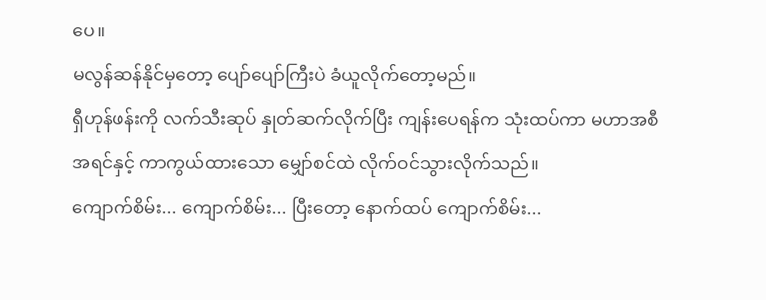ပေ။
မလွန်ဆန်နိုင်မှတော့ ပျော်ပျော်ကြီးပဲ ခံယူလိုက်တော့မည်။
ရှီဟုန်ဖန်းကို လက်သီးဆုပ် နှုတ်ဆက်လိုက်ပြီး ကျန်းပေရန်က သုံးထပ်ကာ မဟာအစီအရင်နှင့် ကာကွယ်ထားသော မျှော်စင်ထဲ လိုက်ဝင်သွားလိုက်သည်။
ကျောက်စိမ်း... ကျောက်စိမ်း... ပြီးတော့ နောက်ထပ် ကျောက်စိမ်း...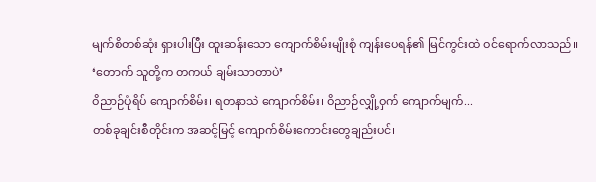မျက်စိတစ်ဆုံး ရှားပါးပြီး ထူးဆန်းသော ကျောက်စိမ်းမျိုးစုံ ကျန်းပေရန်၏ မြင်ကွင်းထဲ ဝင်ရောက်လာသည်။
‘တောက် သူတို့က တကယ် ချမ်းသာတာပဲ’
ဝိညာဉ်ပုံရိပ် ကျောက်စိမ်း၊ ရတနာသဲ ကျောက်စိမ်း၊ ဝိညာဉ်လျှို့ဝှက် ကျောက်မျက်...
တစ်ခုချင်းစီတိုင်းက အဆင့်မြင့် ကျောက်စိမ်းကောင်းတွေချည်းပင်၊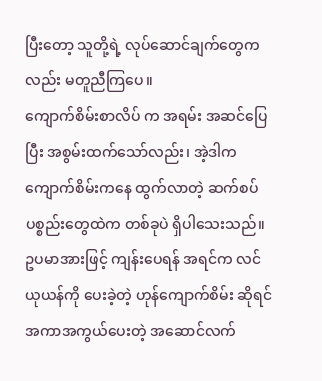ပြီးတော့ သူတို့ရဲ့ လုပ်ဆောင်ချက်တွေကလည်း မတူညီကြပေ။
ကျောက်စိမ်းစာလိပ် က အရမ်း အဆင်ပြေပြီး အစွမ်းထက်သော်လည်း၊ အဲ့ဒါက ကျောက်စိမ်းကနေ ထွက်လာတဲ့ ဆက်စပ်ပစ္စည်းတွေထဲက တစ်ခုပဲ ရှိပါသေးသည်။
ဥပမာအားဖြင့် ကျန်းပေရန် အရင်က လင်ယုယန်ကို ပေးခဲ့တဲ့ ဟုန်ကျောက်စိမ်း ဆိုရင် အကာအကွယ်ပေးတဲ့ အဆောင်လက်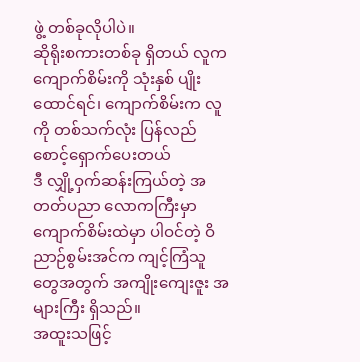ဖွဲ့ တစ်ခုလိုပါပဲ။
ဆိုရိုးစကားတစ်ခု ရှိတယ် လူက ကျောက်စိမ်းကို သုံးနှစ် ပျိုးထောင်ရင်၊ ကျောက်စိမ်းက လူကို တစ်သက်လုံး ပြန်လည် စောင့်ရှောက်ပေးတယ်
ဒီ လျှို့ဝှက်ဆန်းကြယ်တဲ့ အတတ်ပညာ လောကကြီးမှာ ကျောက်စိမ်းထဲမှာ ပါဝင်တဲ့ ဝိညာဉ်စွမ်းအင်က ကျင့်ကြံသူတွေအတွက် အကျိုးကျေးဇူး အများကြီး ရှိသည်။
အထူးသဖြင့်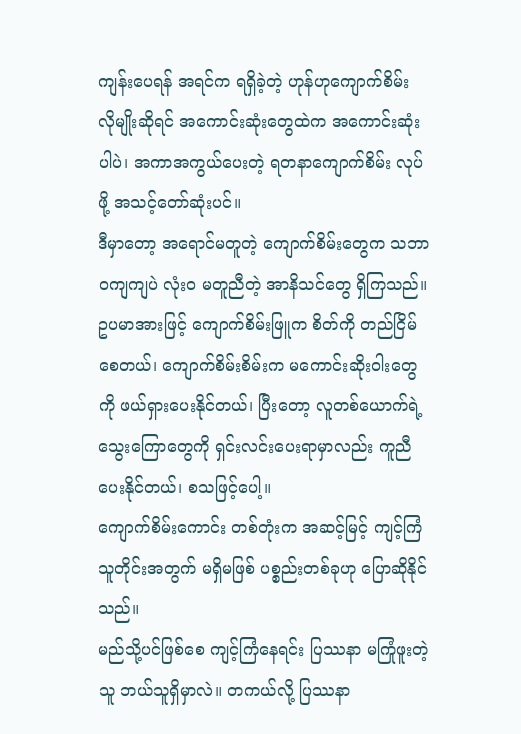ကျန်းပေရန် အရင်က ရရှိခဲ့တဲ့ ဟုန်ဟုကျောက်စိမ်း လိုမျိုးဆိုရင် အကောင်းဆုံးတွေထဲက အကောင်းဆုံးပါပဲ၊ အကာအကွယ်ပေးတဲ့ ရတနာကျောက်စိမ်း လုပ်ဖို့ အသင့်တော်ဆုံးပင်။
ဒီမှာတော့ အရောင်မတူတဲ့ ကျောက်စိမ်းတွေက သဘာဝကျကျပဲ လုံးဝ မတူညီတဲ့ အာနိသင်တွေ ရှိကြသည်။
ဥပမာအားဖြင့် ကျောက်စိမ်းဖြူက စိတ်ကို တည်ငြိမ်စေတယ်၊ ကျောက်စိမ်းစိမ်းက မကောင်းဆိုးဝါးတွေကို ဖယ်ရှားပေးနိုင်တယ်၊ ပြီးတော့ လူတစ်ယောက်ရဲ့ သွေးကြောတွေကို ရှင်းလင်းပေးရာမှာလည်း ကူညီပေးနိုင်တယ်၊ စသဖြင့်ပေါ့။
ကျောက်စိမ်းကောင်း တစ်တုံးက အဆင့်မြင့် ကျင့်ကြံသူတိုင်းအတွက် မရှိမဖြစ် ပစ္စည်းတစ်ခုဟု ပြောဆိုနိုင်သည်။
မည်သို့ပင်ဖြစ်စေ ကျင့်ကြံနေရင်း ပြဿနာ မကြုံဖူးတဲ့သူ ဘယ်သူရှိမှာလဲ။ တကယ်လို့ ပြဿနာ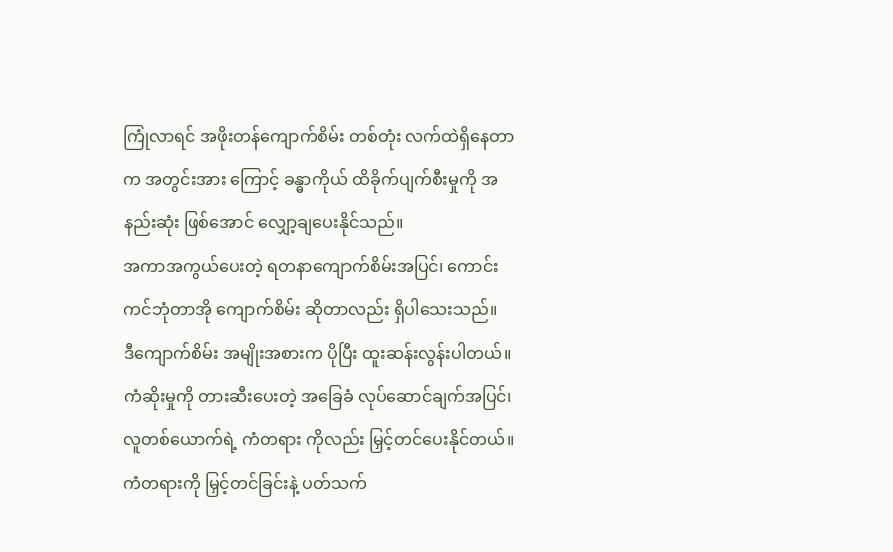ကြုံလာရင် အဖိုးတန်ကျောက်စိမ်း တစ်တုံး လက်ထဲရှိနေတာက အတွင်းအား ကြောင့် ခန္ဓာကိုယ် ထိခိုက်ပျက်စီးမှုကို အနည်းဆုံး ဖြစ်အောင် လျှော့ချပေးနိုင်သည်။
အကာအကွယ်ပေးတဲ့ ရတနာကျောက်စိမ်းအပြင်၊ ကောင်းကင်ဘုံတာအို ကျောက်စိမ်း ဆိုတာလည်း ရှိပါသေးသည်။
ဒီကျောက်စိမ်း အမျိုးအစားက ပိုပြီး ထူးဆန်းလွန်းပါတယ်။
ကံဆိုးမှုကို တားဆီးပေးတဲ့ အခြေခံ လုပ်ဆောင်ချက်အပြင်၊ လူတစ်ယောက်ရဲ့ ကံတရား ကိုလည်း မြှင့်တင်ပေးနိုင်တယ်။
ကံတရားကို မြှင့်တင်ခြင်းနဲ့ ပတ်သက်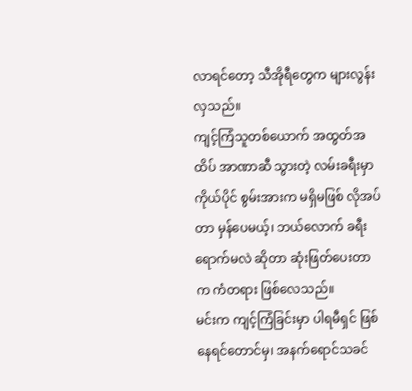လာရင်တော့ သီအိုရီတွေက များလွန်းလှသည်။
ကျင့်ကြံသူတစ်ယောက် အထွတ်အထိပ် အာဏာဆီ သွားတဲ့ လမ်းခရီးမှာ ကိုယ်ပိုင် စွမ်းအားက မရှိမဖြစ် လိုအပ်တာ မှန်ပေမယ့်၊ ဘယ်လောက် ခရီးရောက်မလဲ ဆိုတာ ဆုံးဖြတ်ပေးတာက ကံတရား ဖြစ်လေသည်။
မင်းက ကျင့်ကြံခြင်းမှာ ပါရမီရှင် ဖြစ်နေရင်တောင်မှ၊ အနက်ရောင်သခင်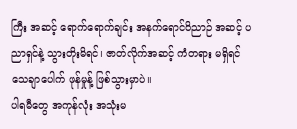ကြီး အဆင့် ရောက်ရောက်ချင်း အနက်ရောင်ဝိညာဉ် အဆင့် ပညာရှင်နဲ့ သွားတိုးမိရင်၊ ဇာတ်လိုက်အဆင့် ကံတရား မရှိရင် သေချာပေါက် ဖုန်မှုန့် ဖြစ်သွားမှာပဲ။
ပါရမီတွေ အကုန်လုံး အသုံးမ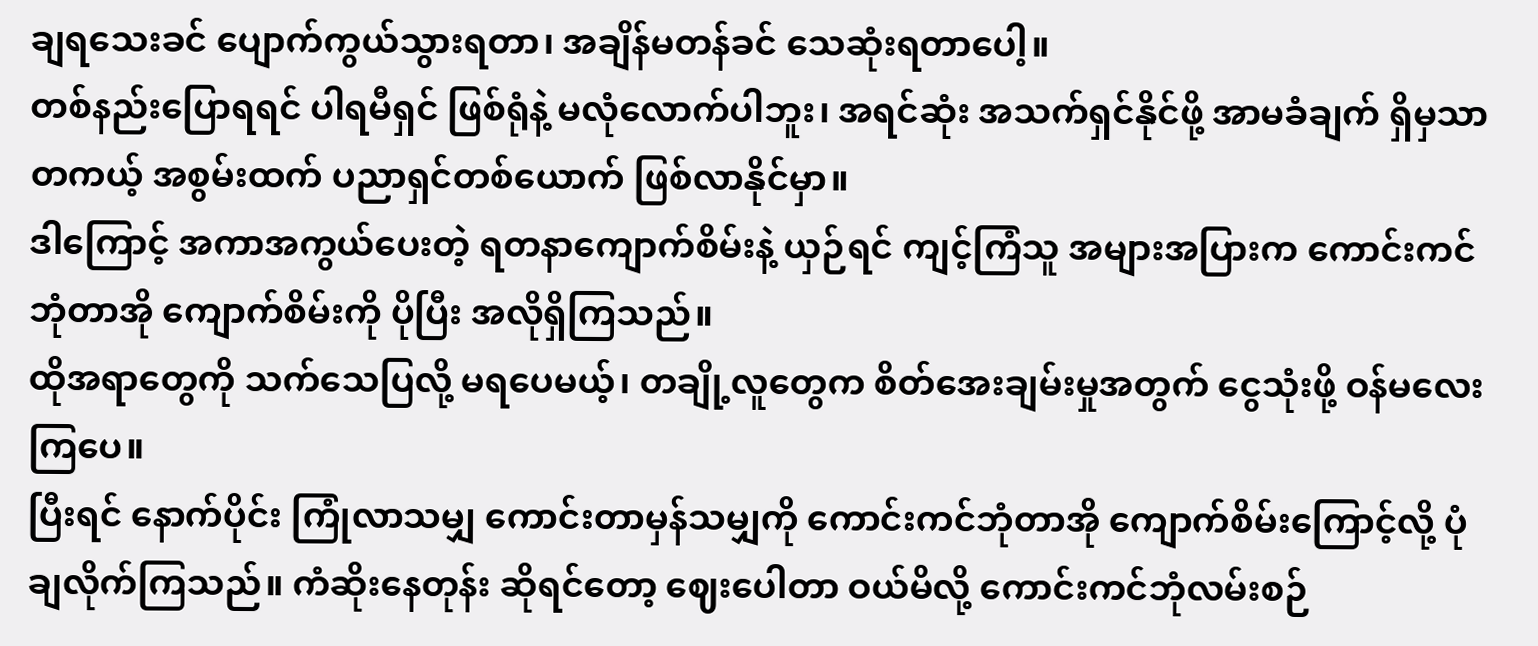ချရသေးခင် ပျောက်ကွယ်သွားရတာ၊ အချိန်မတန်ခင် သေဆုံးရတာပေါ့။
တစ်နည်းပြောရရင် ပါရမီရှင် ဖြစ်ရုံနဲ့ မလုံလောက်ပါဘူး၊ အရင်ဆုံး အသက်ရှင်နိုင်ဖို့ အာမခံချက် ရှိမှသာ တကယ့် အစွမ်းထက် ပညာရှင်တစ်ယောက် ဖြစ်လာနိုင်မှာ။
ဒါကြောင့် အကာအကွယ်ပေးတဲ့ ရတနာကျောက်စိမ်းနဲ့ ယှဉ်ရင် ကျင့်ကြံသူ အများအပြားက ကောင်းကင်ဘုံတာအို ကျောက်စိမ်းကို ပိုပြီး အလိုရှိကြသည်။
ထိုအရာတွေကို သက်သေပြလို့ မရပေမယ့်၊ တချို့လူတွေက စိတ်အေးချမ်းမှုအတွက် ငွေသုံးဖို့ ဝန်မလေးကြပေ။
ပြီးရင် နောက်ပိုင်း ကြုံလာသမျှ ကောင်းတာမှန်သမျှကို ကောင်းကင်ဘုံတာအို ကျောက်စိမ်းကြောင့်လို့ ပုံချလိုက်ကြသည်။ ကံဆိုးနေတုန်း ဆိုရင်တော့ ဈေးပေါတာ ဝယ်မိလို့ ကောင်းကင်ဘုံလမ်းစဉ်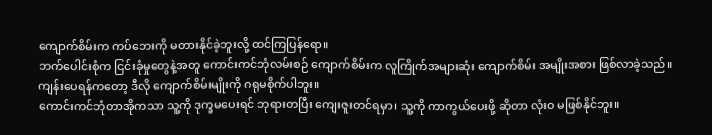ကျောက်စိမ်းက ကပ်ဘေးကို မတားနိုင်ခဲ့ဘူးလို့ ထင်ကြပြန်ရော။
ဘက်ပေါင်းစုံက ငြင်းခုံမှုတွေနဲ့အတူ ကောင်းကင်ဘုံလမ်းစဉ် ကျောက်စိမ်းက လူကြိုက်အများဆုံး ကျောက်စိမ်း အမျိုးအစား ဖြစ်လာခဲ့သည်။
ကျန်းပေရန်ကတော့ ဒီလို ကျောက်စိမ်းမျိုးကို ဂရုမစိုက်ပါဘူး။
ကောင်းကင်ဘုံတာအိုကသာ သူ့ကို ဒုက္ခမပေးရင် ဘုရားတပြီး ကျေးဇူးတင်ရမှာ၊ သူ့ကို ကာကွယ်ပေးဖို့ ဆိုတာ လုံးဝ မဖြစ်နိုင်ဘူး။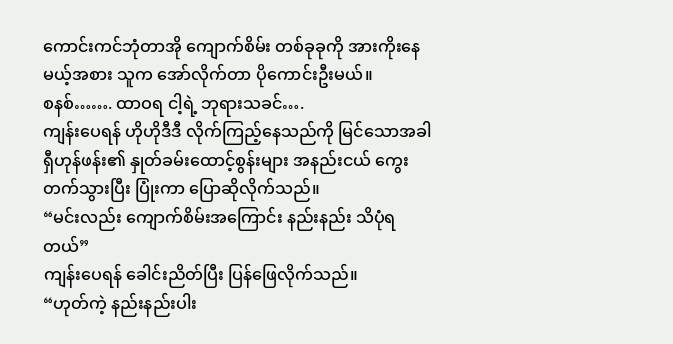ကောင်းကင်ဘုံတာအို ကျောက်စိမ်း တစ်ခုခုကို အားကိုးနေမယ့်အစား သူက အော်လိုက်တာ ပိုကောင်းဦးမယ်။
စနစ်……. ထာဝရ ငါ့ရဲ့ ဘုရားသခင်….
ကျန်းပေရန် ဟိုဟိုဒီဒီ လိုက်ကြည့်နေသည်ကို မြင်သောအခါ ရှီဟုန်ဖန်း၏ နှုတ်ခမ်းထောင့်စွန်းများ အနည်းငယ် ကွေးတက်သွားပြီး ပြုံးကာ ပြောဆိုလိုက်သည်။
“မင်းလည်း ကျောက်စိမ်းအကြောင်း နည်းနည်း သိပုံရတယ်”
ကျန်းပေရန် ခေါင်းညိတ်ပြီး ပြန်ဖြေလိုက်သည်။
“ဟုတ်ကဲ့ နည်းနည်းပါး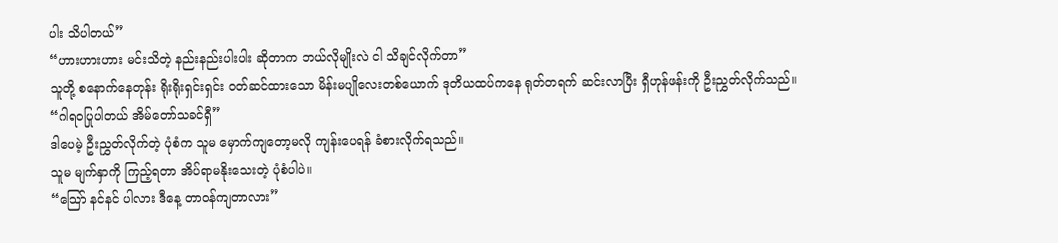ပါး သိပါတယ်”
“ဟားဟားဟား မင်းသိတဲ့ နည်းနည်းပါးပါး ဆိုတာက ဘယ်လိုမျိုးလဲ ငါ သိချင်လိုက်တာ”
သူတို့ စနောက်နေတုန်း ရိုးရိုးရှင်းရှင်း ဝတ်ဆင်ထားသော မိန်းမပျိုလေးတစ်ယောက် ဒုတိယထပ်ကနေ ရုတ်တရက် ဆင်းလာပြီး ရှီဟုန်ဖန်းကို ဦးညွှတ်လိုက်သည်။
“ဂါရဝပြုပါတယ် အိမ်တော်သခင်ရှီ”
ဒါပေမဲ့ ဦးညွှတ်လိုက်တဲ့ ပုံစံက သူမ မှောက်ကျတော့မလို ကျန်းပေရန် ခံစားလိုက်ရသည်။
သူမ မျက်နှာကို ကြည့်ရတာ အိပ်ရာမနိုးသေးတဲ့ ပုံစံပါပဲ။
“သြော် နင်နင် ပါလား ဒီနေ့ တာဝန်ကျတာလား”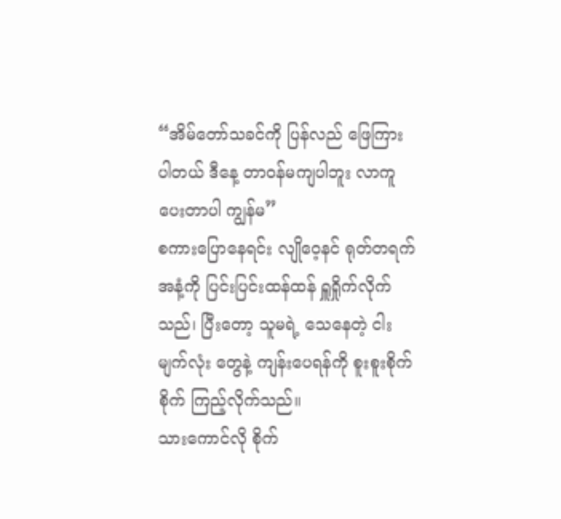“အိမ်တော်သခင်ကို ပြန်လည် ဖြေကြားပါတယ် ဒီနေ့ တာဝန်မကျပါဘူး လာကူပေးတာပါ ကျွန်မ”
စကားပြောနေရင်း လျိုဝေ့နင် ရုတ်တရက် အနံ့ကို ပြင်းပြင်းထန်ထန် ရှူရှိုက်လိုက်သည်၊ ပြီးတော့ သူမရဲ့ သေနေတဲ့ ငါးမျက်လုံး တွေနဲ့ ကျန်းပေရန်ကို စူးစူးစိုက်စိုက် ကြည့်လိုက်သည်။
သားကောင်လို စိုက်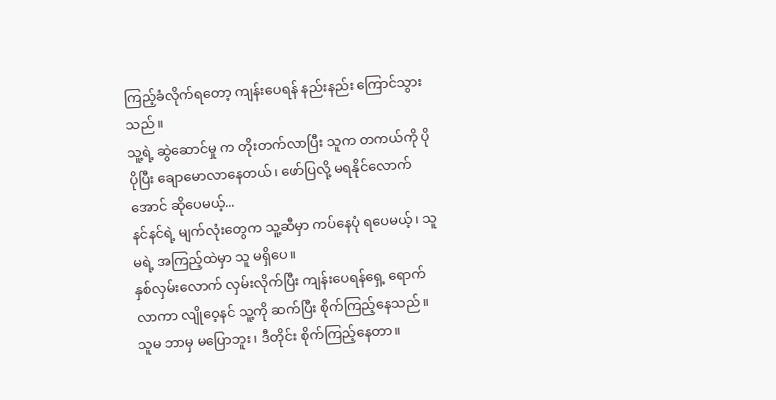ကြည့်ခံလိုက်ရတော့ ကျန်းပေရန် နည်းနည်း ကြောင်သွားသည်။
သူ့ရဲ့ ဆွဲဆောင်မှု က တိုးတက်လာပြီး သူက တကယ်ကို ပိုပိုပြီး ချောမောလာနေတယ်၊ ဖော်ပြလို့ မရနိုင်လောက်အောင် ဆိုပေမယ့်...
နင်နင်ရဲ့ မျက်လုံးတွေက သူ့ဆီမှာ ကပ်နေပုံ ရပေမယ့်၊ သူမရဲ့ အကြည့်ထဲမှာ သူ မရှိပေ။
နှစ်လှမ်းလောက် လှမ်းလိုက်ပြီး ကျန်းပေရန်ရှေ့ ရောက်လာကာ လျိုဝေ့နင် သူ့ကို ဆက်ပြီး စိုက်ကြည့်နေသည်။
သူမ ဘာမှ မပြောဘူး၊ ဒီတိုင်း စိုက်ကြည့်နေတာ။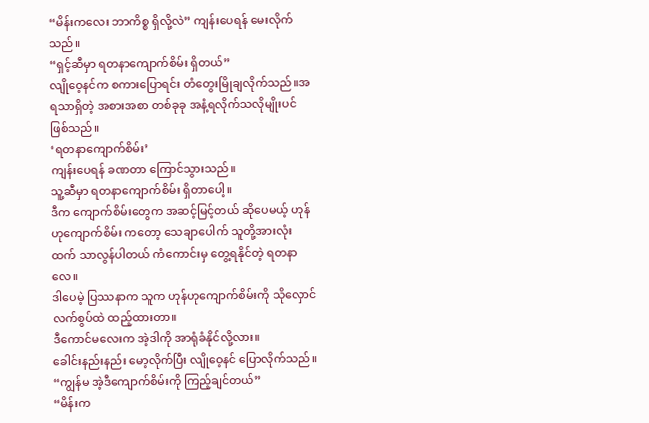“မိန်းကလေး ဘာကိစ္စ ရှိလို့လဲ” ကျန်းပေရန် မေးလိုက်သည်။
“ရှင့်ဆီမှာ ရတနာကျောက်စိမ်း ရှိတယ်”
လျိုဝေ့နင်က စကားပြောရင်း တံတွေးမြိုချလိုက်သည်။အရသာရှိတဲ့ အစားအစာ တစ်ခုခု အနံ့ရလိုက်သလိုမျိုးပင် ဖြစ်သည်။
‘ရတနာကျောက်စိမ်း’
ကျန်းပေရန် ခဏတာ ကြောင်သွားသည်။
သူ့ဆီမှာ ရတနာကျောက်စိမ်း ရှိတာပေါ့။
ဒီက ကျောက်စိမ်းတွေက အဆင့်မြင့်တယ် ဆိုပေမယ့် ဟုန်ဟုကျောက်စိမ်း ကတော့ သေချာပေါက် သူတို့အားလုံးထက် သာလွန်ပါတယ် ကံကောင်းမှ တွေ့ရနိုင်တဲ့ ရတနာလေ။
ဒါပေမဲ့ ပြဿနာက သူက ဟုန်ဟုကျောက်စိမ်းကို သိုလှောင်လက်စွပ်ထဲ ထည့်ထားတာ။
ဒီကောင်မလေးက အဲ့ဒါကို အာရုံခံနိုင်လို့လား။
ခေါင်းနည်းနည်း မော့လိုက်ပြီး လျိုဝေ့နင် ပြောလိုက်သည်။
“ကျွန်မ အဲ့ဒီကျောက်စိမ်းကို ကြည့်ချင်တယ်”
“မိန်းက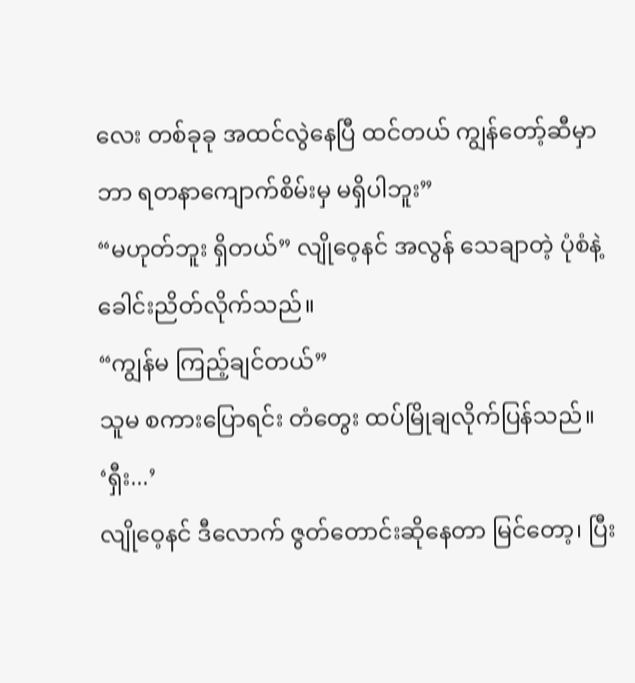လေး တစ်ခုခု အထင်လွဲနေပြီ ထင်တယ် ကျွန်တော့်ဆီမှာ ဘာ ရတနာကျောက်စိမ်းမှ မရှိပါဘူး”
“မဟုတ်ဘူး ရှိတယ်” လျိုဝေ့နင် အလွန် သေချာတဲ့ ပုံစံနဲ့ ခေါင်းညိတ်လိုက်သည်။
“ကျွန်မ ကြည့်ချင်တယ်”
သူမ စကားပြောရင်း တံတွေး ထပ်မြိုချလိုက်ပြန်သည်။
‘ရှီး...’
လျိုဝေ့နင် ဒီလောက် ဇွတ်တောင်းဆိုနေတာ မြင်တော့၊ ပြီး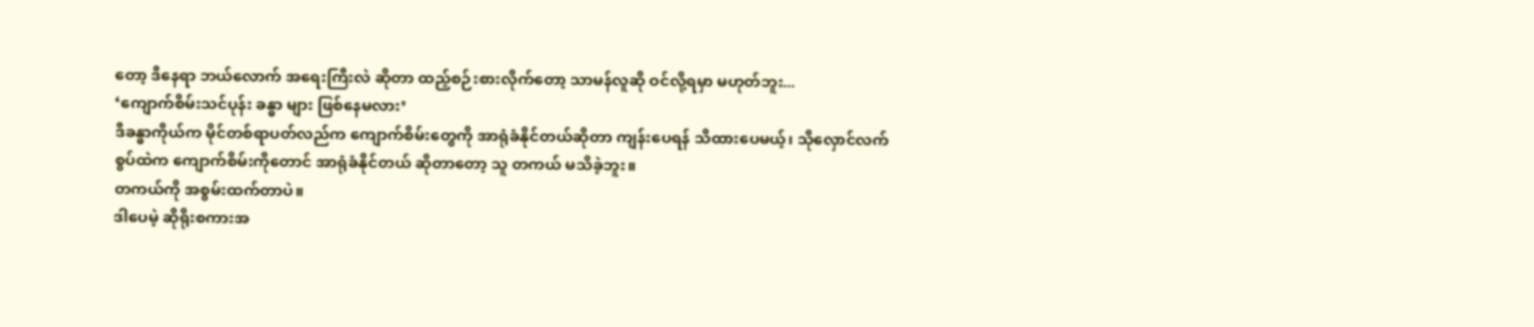တော့ ဒီနေရာ ဘယ်လောက် အရေးကြီးလဲ ဆိုတာ ထည့်စဉ်းစားလိုက်တော့ သာမန်လူဆို ဝင်လို့ရမှာ မဟုတ်ဘူး...
‘ကျောက်စိမ်းသင်ပုန်း ခန္ဓာ များ ဖြစ်နေမလား’
ဒီခန္ဓာကိုယ်က မိုင်တစ်ရာပတ်လည်က ကျောက်စိမ်းတွေကို အာရုံခံနိုင်တယ်ဆိုတာ ကျန်းပေရန် သိထားပေမယ့်၊ သိုလှောင်လက်စွပ်ထဲက ကျောက်စိမ်းကိုတောင် အာရုံခံနိုင်တယ် ဆိုတာတော့ သူ တကယ် မသိခဲ့ဘူး။
တကယ်ကို အစွမ်းထက်တာပဲ။
ဒါပေမဲ့ ဆိုရိုးစကားအ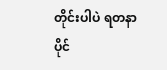တိုင်းပါပဲ ရတနာ ပိုင်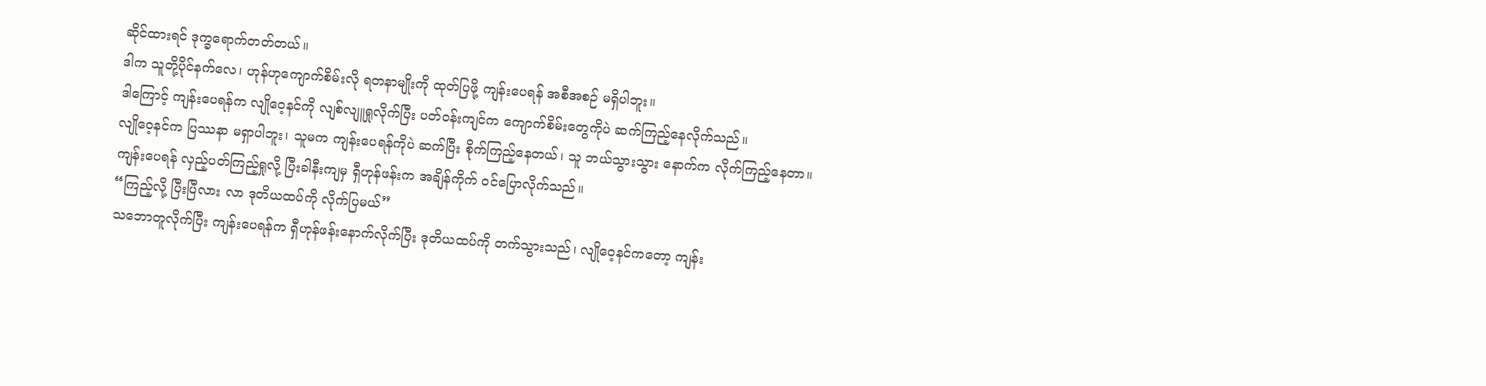ဆိုင်ထားရင် ဒုက္ခရောက်တတ်တယ်။
ဒါက သူတို့ပိုင်နက်လေ၊ ဟုန်ဟုကျောက်စိမ်းလို ရတနာမျိုးကို ထုတ်ပြဖို့ ကျန်းပေရန် အစီအစဉ် မရှိပါဘူး။
ဒါကြောင့် ကျန်းပေရန်က လျိုဝေ့နင်ကို လျစ်လျူရှုလိုက်ပြီး ပတ်ဝန်းကျင်က ကျောက်စိမ်းတွေကိုပဲ ဆက်ကြည့်နေလိုက်သည်။
လျိုဝေ့နင်က ပြဿနာ မရှာပါဘူး၊ သူမက ကျန်းပေရန်ကိုပဲ ဆက်ပြီး စိုက်ကြည့်နေတယ်၊ သူ ဘယ်သွားသွား နောက်က လိုက်ကြည့်နေတာ။
ကျန်းပေရန် လှည့်ပတ်ကြည့်ရှုလို့ ပြီးခါနီးကျမှ ရှီဟုန်ဖန်းက အချိန်ကိုက် ဝင်ပြောလိုက်သည်။
“ကြည့်လို့ ပြီးပြီလား လာ ဒုတိယထပ်ကို လိုက်ပြမယ်”
သဘောတူလိုက်ပြီး ကျန်းပေရန်က ရှီဟုန်ဖန်းနောက်လိုက်ပြီး ဒုတိယထပ်ကို တက်သွားသည်၊ လျိုဝေ့နင်ကတော့ ကျန်း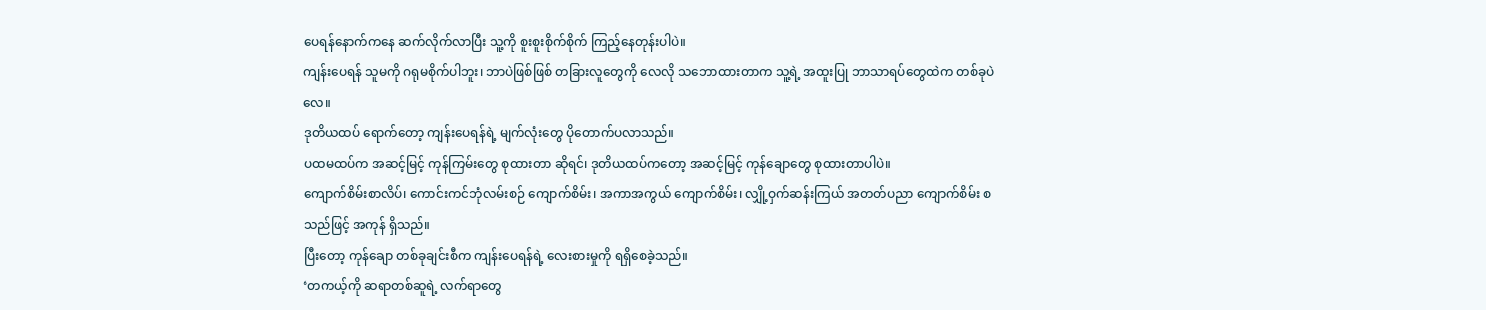ပေရန်နောက်ကနေ ဆက်လိုက်လာပြီး သူ့ကို စူးစူးစိုက်စိုက် ကြည့်နေတုန်းပါပဲ။
ကျန်းပေရန် သူမကို ဂရုမစိုက်ပါဘူး၊ ဘာပဲဖြစ်ဖြစ် တခြားလူတွေကို လေလို သဘောထားတာက သူ့ရဲ့ အထူးပြု ဘာသာရပ်တွေထဲက တစ်ခုပဲလေ။
ဒုတိယထပ် ရောက်တော့ ကျန်းပေရန်ရဲ့ မျက်လုံးတွေ ပိုတောက်ပလာသည်။
ပထမထပ်က အဆင့်မြင့် ကုန်ကြမ်းတွေ စုထားတာ ဆိုရင်၊ ဒုတိယထပ်ကတော့ အဆင့်မြင့် ကုန်ချောတွေ စုထားတာပါပဲ။
ကျောက်စိမ်းစာလိပ်၊ ကောင်းကင်ဘုံလမ်းစဉ် ကျောက်စိမ်း၊ အကာအကွယ် ကျောက်စိမ်း၊ လျှို့ဝှက်ဆန်းကြယ် အတတ်ပညာ ကျောက်စိမ်း စသည်ဖြင့် အကုန် ရှိသည်။
ပြီးတော့ ကုန်ချော တစ်ခုချင်းစီက ကျန်းပေရန်ရဲ့ လေးစားမှုကို ရရှိစေခဲ့သည်။
‘တကယ့်ကို ဆရာတစ်ဆူရဲ့ လက်ရာတွေ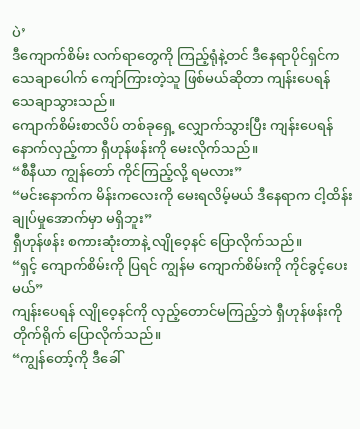ပဲ’
ဒီကျောက်စိမ်း လက်ရာတွေကို ကြည့်ရုံနဲ့တင် ဒီနေရာပိုင်ရှင်က သေချာပေါက် ကျော်ကြားတဲ့သူ ဖြစ်မယ်ဆိုတာ ကျန်းပေရန် သေချာသွားသည်။
ကျောက်စိမ်းစာလိပ် တစ်ခုရှေ့ လျှောက်သွားပြီး ကျန်းပေရန် နောက်လှည့်ကာ ရှီဟုန်ဖန်းကို မေးလိုက်သည်။
“စီနီယာ ကျွန်တော် ကိုင်ကြည့်လို့ ရမလား”
“မင်းနောက်က မိန်းကလေးကို မေးရလိမ့်မယ် ဒီနေရာက ငါ့ထိန်းချုပ်မှုအောက်မှာ မရှိဘူး”
ရှီဟုန်ဖန်း စကားဆုံးတာနဲ့ လျိုဝေ့နင် ပြောလိုက်သည်။
“ရှင့် ကျောက်စိမ်းကို ပြရင် ကျွန်မ ကျောက်စိမ်းကို ကိုင်ခွင့်ပေးမယ်”
ကျန်းပေရန် လျိုဝေ့နင်ကို လှည့်တောင်မကြည့်ဘဲ ရှီဟုန်ဖန်းကို တိုက်ရိုက် ပြောလိုက်သည်။
“ကျွန်တော့်ကို ဒီခေါ်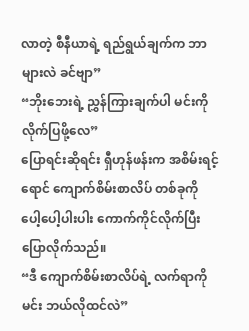လာတဲ့ စီနီယာရဲ့ ရည်ရွယ်ချက်က ဘာများလဲ ခင်ဗျာ”
“ဘိုးဘေးရဲ့ ညွှန်ကြားချက်ပါ မင်းကို လိုက်ပြဖို့လေ”
ပြောရင်းဆိုရင်း ရှီဟုန်ဖန်းက အစိမ်းရင့်ရောင် ကျောက်စိမ်းစာလိပ် တစ်ခုကို ပေါ့ပေါ့ပါးပါး ကောက်ကိုင်လိုက်ပြီး ပြောလိုက်သည်။
“ဒီ ကျောက်စိမ်းစာလိပ်ရဲ့ လက်ရာကို မင်း ဘယ်လိုထင်လဲ”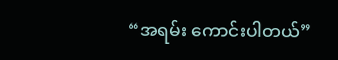“အရမ်း ကောင်းပါတယ်”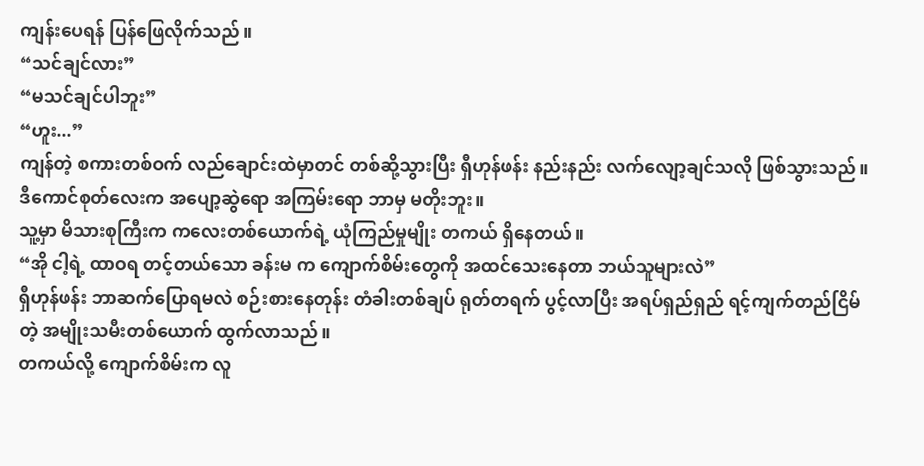ကျန်းပေရန် ပြန်ဖြေလိုက်သည်။
“သင်ချင်လား”
“မသင်ချင်ပါဘူး”
“ဟူး...”
ကျန်တဲ့ စကားတစ်ဝက် လည်ချောင်းထဲမှာတင် တစ်ဆို့သွားပြီး ရှီဟုန်ဖန်း နည်းနည်း လက်လျော့ချင်သလို ဖြစ်သွားသည်။
ဒီကောင်စုတ်လေးက အပျော့ဆွဲရော အကြမ်းရော ဘာမှ မတိုးဘူး။
သူ့မှာ မိသားစုကြီးက ကလေးတစ်ယောက်ရဲ့ ယုံကြည်မှုမျိုး တကယ် ရှိနေတယ်။
“အို ငါ့ရဲ့ ထာဝရ တင့်တယ်သော ခန်းမ က ကျောက်စိမ်းတွေကို အထင်သေးနေတာ ဘယ်သူများလဲ”
ရှီဟုန်ဖန်း ဘာဆက်ပြောရမလဲ စဉ်းစားနေတုန်း တံခါးတစ်ချပ် ရုတ်တရက် ပွင့်လာပြီး အရပ်ရှည်ရှည် ရင့်ကျက်တည်ငြိမ်တဲ့ အမျိုးသမီးတစ်ယောက် ထွက်လာသည်။
တကယ်လို့ ကျောက်စိမ်းက လူ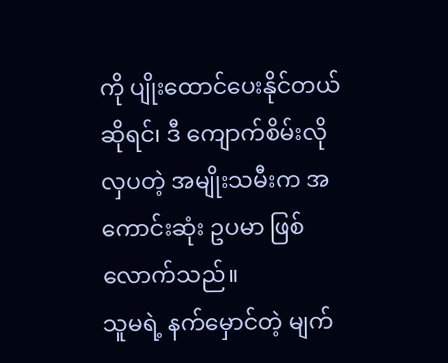ကို ပျိုးထောင်ပေးနိုင်တယ် ဆိုရင်၊ ဒီ ကျောက်စိမ်းလို လှပတဲ့ အမျိုးသမီးက အကောင်းဆုံး ဥပမာ ဖြစ်လောက်သည်။
သူမရဲ့ နက်မှောင်တဲ့ မျက်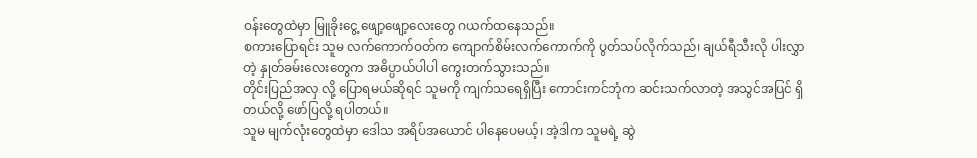ဝန်းတွေထဲမှာ မြူခိုးငွေ့ ဖျော့ဖျော့လေးတွေ ဂယက်ထနေသည်။
စကားပြောရင်း သူမ လက်ကောက်ဝတ်က ကျောက်စိမ်းလက်ကောက်ကို ပွတ်သပ်လိုက်သည်၊ ချယ်ရီသီးလို ပါးလွှာတဲ့ နှုတ်ခမ်းလေးတွေက အဓိပ္ပာယ်ပါပါ ကွေးတက်သွားသည်။
တိုင်းပြည်အလှ လို့ ပြောရမယ်ဆိုရင် သူမကို ကျက်သရေရှိပြီး ကောင်းကင်ဘုံက ဆင်းသက်လာတဲ့ အသွင်အပြင် ရှိတယ်လို့ ဖော်ပြလို့ ရပါတယ်။
သူမ မျက်လုံးတွေထဲမှာ ဒေါသ အရိပ်အယောင် ပါနေပေမယ့်၊ အဲ့ဒါက သူမရဲ့ ဆွဲ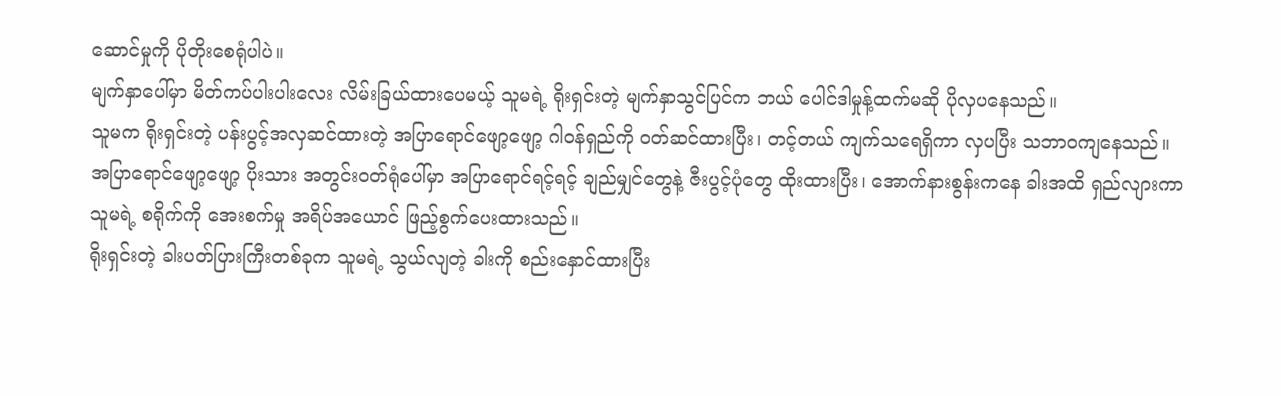ဆောင်မှုကို ပိုတိုးစေရုံပါပဲ။
မျက်နှာပေါ်မှာ မိတ်ကပ်ပါးပါးလေး လိမ်းခြယ်ထားပေမယ့် သူမရဲ့ ရိုးရှင်းတဲ့ မျက်နှာသွင်ပြင်က ဘယ် ပေါင်ဒါမှုန့်ထက်မဆို ပိုလှပနေသည်။
သူမက ရိုးရှင်းတဲ့ ပန်းပွင့်အလှဆင်ထားတဲ့ အပြာရောင်ဖျော့ဖျော့ ဂါဝန်ရှည်ကို ဝတ်ဆင်ထားပြီး၊ တင့်တယ် ကျက်သရေရှိကာ လှပပြီး သဘာဝကျနေသည်။
အပြာရောင်ဖျော့ဖျော့ ပိုးသား အတွင်းဝတ်ရုံပေါ်မှာ အပြာရောင်ရင့်ရင့် ချည်မျှင်တွေနဲ့ ဇီးပွင့်ပုံတွေ ထိုးထားပြီး၊ အောက်နားစွန်းကနေ ခါးအထိ ရှည်လျားကာ သူမရဲ့ စရိုက်ကို အေးစက်မှု အရိပ်အယောင် ဖြည့်စွက်ပေးထားသည်။
ရိုးရှင်းတဲ့ ခါးပတ်ပြားကြီးတစ်ခုက သူမရဲ့ သွယ်လျတဲ့ ခါးကို စည်းနှောင်ထားပြီး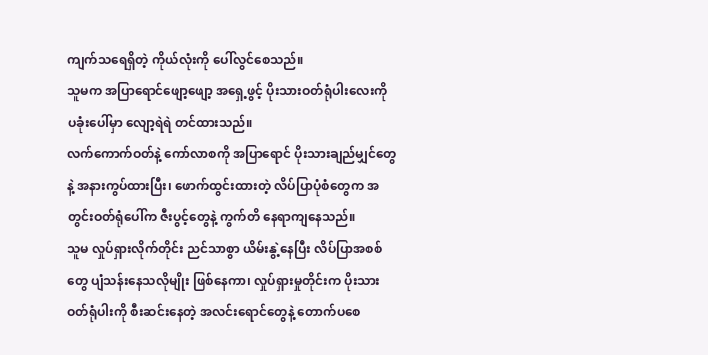ကျက်သရေရှိတဲ့ ကိုယ်လုံးကို ပေါ်လွင်စေသည်။
သူမက အပြာရောင်ဖျော့ဖျော့ အရှေ့ဖွင့် ပိုးသားဝတ်ရုံပါးလေးကို ပခုံးပေါ်မှာ လျော့ရဲရဲ တင်ထားသည်။
လက်ကောက်ဝတ်နဲ့ ကော်လာစကို အပြာရောင် ပိုးသားချည်မျှင်တွေနဲ့ အနားကွပ်ထားပြီး၊ ဖောက်ထွင်းထားတဲ့ လိပ်ပြာပုံစံတွေက အတွင်းဝတ်ရုံပေါ်က ဇီးပွင့်တွေနဲ့ ကွက်တိ နေရာကျနေသည်။
သူမ လှုပ်ရှားလိုက်တိုင်း ညင်သာစွာ ယိမ်းနွဲ့နေပြီး လိပ်ပြာအစစ်တွေ ပျံသန်းနေသလိုမျိုး ဖြစ်နေကာ၊ လှုပ်ရှားမှုတိုင်းက ပိုးသားဝတ်ရုံပါးကို စီးဆင်းနေတဲ့ အလင်းရောင်တွေနဲ့ တောက်ပစေ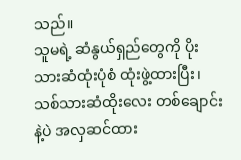သည်။
သူမရဲ့ ဆံနွယ်ရှည်တွေကို ပိုးသားဆံထုံးပုံစံ ထုံးဖွဲ့ထားပြီး၊ သစ်သားဆံထိုးလေး တစ်ချောင်းနဲ့ပဲ အလှဆင်ထား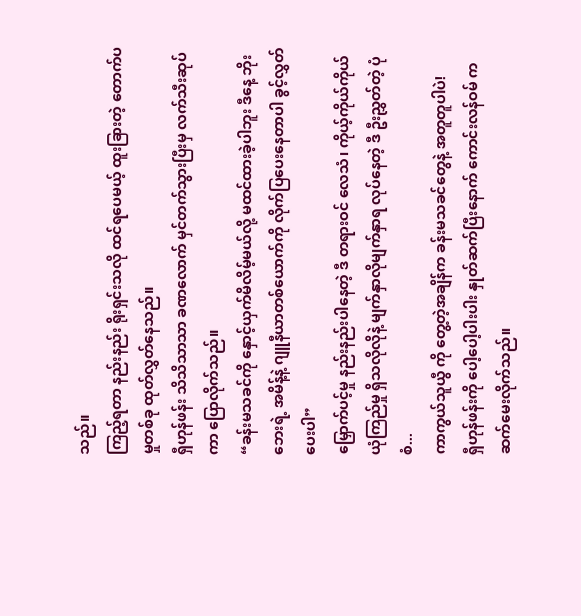သည်။
ကြည့်ရတာ နည်းနည်း ရိုးရှင်းသလို ထင်ရပေမယ့် ထူးခြားတဲ့ တောက်ပမှုတစ်ခု ထုတ်လွှတ်နေသည်။
ရှီဟုန်ဖန်း သိသိသာသာ ခဏလောက် မှင်တက်သွားပြီးမှ လက်သီးဆုပ်ကာ ပြောလိုက်သည်။
“ခန်းမသခင်ကို နှောင့်ယှက်မိလိမ့်မယ်လို့ မထင်ထားခဲ့ပါဘူး ဒီနေ့ ဘိုးဘေးရဲ့ အမိန့်နဲ့ ဂျူနီယာတစ်ယောက်ကို လိုက်ပြပေးနေတာပါ ခွင့်လွှတ်ပေးပါ”
မြှောက်ပင့်မှု နည်းနည်းပါနေတဲ့ ဒီ တရားဝင် လေသံ၊ ကိုယ့်ကိုယ်ကိုယ် ယုံကြည်မှု ရှိသလိုလိုနဲ့ မျက်နှာလိုမျက်နှာရ လုပ်နေတဲ့ ဒီ ဦးညွှတ်တဲ့ ပုံစံ...
ကာကွယ်သူယွီ ကို တွေ့တဲ့အချိန်က ခန်းမသခင်တွေနဲ့ အတူတူပါပဲ!
ရှီဟုန်ဖန်းကို ပေါ့ပေါ့ပါးပါး နှုတ်ဆက်ပြီးနောက် ကောင်းလန်ဝမ် က ဆက်မေးလိုက်သည်။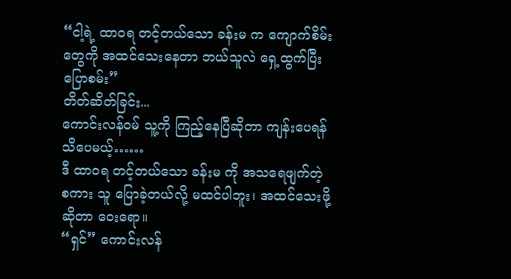“ငါ့ရဲ့ ထာဝရ တင့်တယ်သော ခန်းမ က ကျောက်စိမ်းတွေကို အထင်သေးနေတာ ဘယ်သူလဲ ရှေ့ထွက်ပြီး ပြောစမ်း”
တိတ်ဆိတ်ခြင်း...
ကောင်းလန်ဝမ် သူ့ကို ကြည့်နေပြီဆိုတာ ကျန်းပေရန် သိပေမယ့်……
ဒီ ထာဝရ တင့်တယ်သော ခန်းမ ကို အသရေဖျက်တဲ့ စကား သူ ပြောခဲ့တယ်လို့ မထင်ပါဘူး၊ အထင်သေးဖို့ဆိုတာ ဝေးရော။
“ရှင်” ကောင်းလန်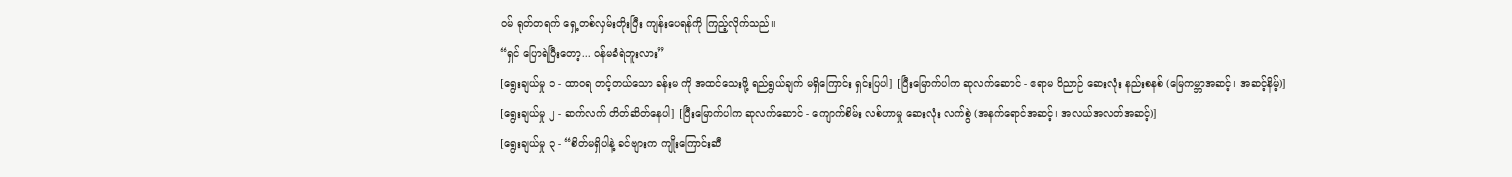ဝမ် ရုတ်တရက် ရှေ့တစ်လှမ်းတိုးပြီး ကျန်းပေရန်ကို ကြည့်လိုက်သည်။
“ရှင် ပြောရဲပြီးတော့... ဝန်မခံရဲဘူးလား”
[ရွေးချယ်မှု ၁ - ထာဝရ တင့်တယ်သော ခန်းမ ကို အထင်သေးဖို့ ရည်ရွယ်ချက် မရှိကြောင်း ရှင်းပြပါ] [ပြီးမြောက်ပါက ဆုလက်ဆောင် - ဧရာမ ဝိညာဉ် ဆေးလုံး နည်းစနစ် (မြေကမ္ဘာအဆင့်၊ အဆင့်နိမ့်)]
[ရွေးချယ်မှု ၂ - ဆက်လက် တိတ်ဆိတ်နေပါ] [ပြီးမြောက်ပါက ဆုလက်ဆောင် - ကျောက်စိမ်း လစ်ဟာမှု ဆေးလုံး လက်စွဲ (အနက်ရောင်အဆင့်၊ အလယ်အလတ်အဆင့်)]
[ရွေးချယ်မှု ၃ - “စိတ်မရှိပါနဲ့ ခင်ဗျားက ကျိုးကြောင်းဆီ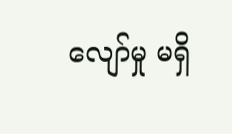လျော်မှု မရှိ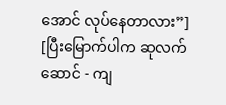အောင် လုပ်နေတာလား”] [ပြီးမြောက်ပါက ဆုလက်ဆောင် - ကျ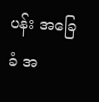ပန်း အခြေခံ အ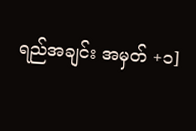ရည်အချင်း အမှတ် +၁]